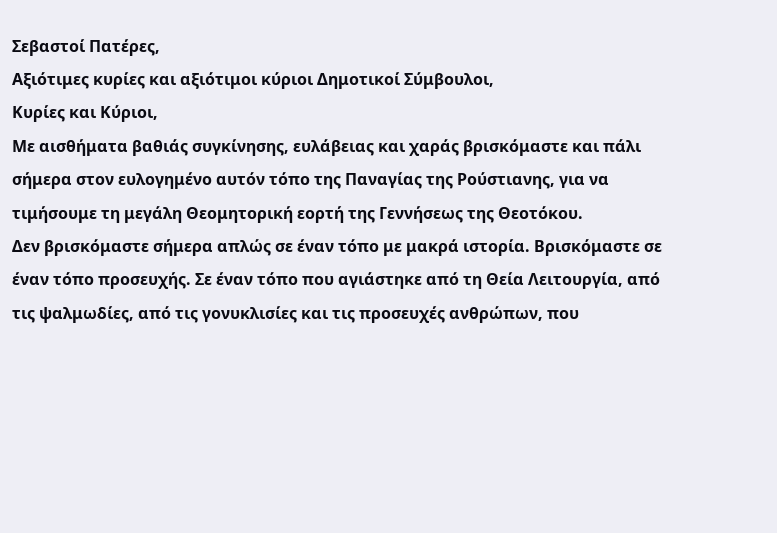Σεβαστοί Πατέρες,
Αξιότιμες κυρίες και αξιότιμοι κύριοι Δημοτικοί Σύμβουλοι,
Κυρίες και Κύριοι,
Με αισθήματα βαθιάς συγκίνησης, ευλάβειας και χαράς βρισκόμαστε και πάλι σήμερα στον ευλογημένο αυτόν τόπο της Παναγίας της Ρούστιανης, για να τιμήσουμε τη μεγάλη Θεομητορική εορτή της Γεννήσεως της Θεοτόκου.
Δεν βρισκόμαστε σήμερα απλώς σε έναν τόπο με μακρά ιστορία. Βρισκόμαστε σε έναν τόπο προσευχής. Σε έναν τόπο που αγιάστηκε από τη Θεία Λειτουργία, από τις ψαλμωδίες, από τις γονυκλισίες και τις προσευχές ανθρώπων, που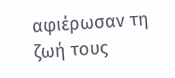αφιέρωσαν τη ζωή τους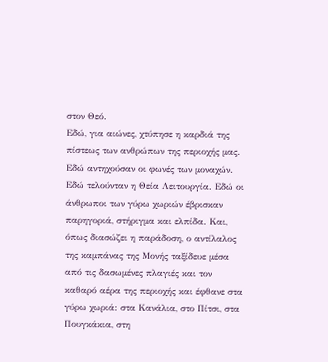στον Θεό.
Εδώ, για αιώνες, χτύπησε η καρδιά της πίστεως των ανθρώπων της περιοχής μας. Εδώ αντηχούσαν οι φωνές των μοναχών. Εδώ τελούνταν η Θεία Λειτουργία. Εδώ οι άνθρωποι των γύρω χωριών έβρισκαν παρηγοριά, στήριγμα και ελπίδα. Και, όπως διασώζει η παράδοση, ο αντίλαλος της καμπάνας της Μονής ταξίδευε μέσα από τις δασωμένες πλαγιές και τον καθαρό αέρα της περιοχής και έφθανε στα γύρω χωριά: στα Κανάλια, στο Πίτσι, στα Πουγκάκια, στη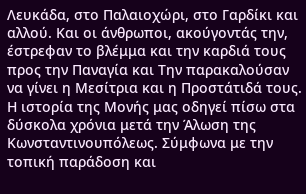Λευκάδα, στο Παλαιοχώρι, στο Γαρδίκι και αλλού. Και οι άνθρωποι, ακούγοντάς την, έστρεφαν το βλέμμα και την καρδιά τους προς την Παναγία και Την παρακαλούσαν να γίνει η Μεσίτρια και η Προστάτιδά τους.
Η ιστορία της Μονής μας οδηγεί πίσω στα δύσκολα χρόνια μετά την Άλωση της Κωνσταντινουπόλεως. Σύμφωνα με την τοπική παράδοση και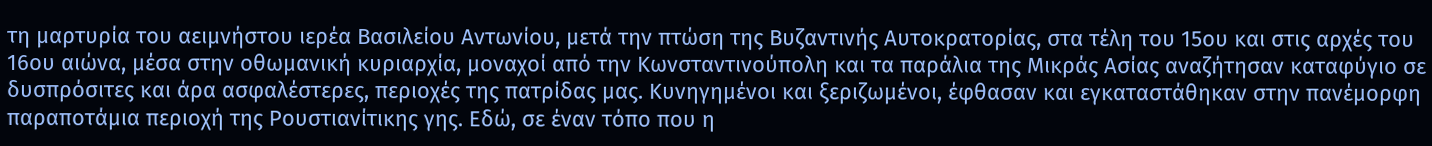τη μαρτυρία του αειμνήστου ιερέα Βασιλείου Αντωνίου, μετά την πτώση της Βυζαντινής Αυτοκρατορίας, στα τέλη του 15ου και στις αρχές του 16ου αιώνα, μέσα στην οθωμανική κυριαρχία, μοναχοί από την Κωνσταντινούπολη και τα παράλια της Μικράς Ασίας αναζήτησαν καταφύγιο σε δυσπρόσιτες και άρα ασφαλέστερες, περιοχές της πατρίδας μας. Κυνηγημένοι και ξεριζωμένοι, έφθασαν και εγκαταστάθηκαν στην πανέμορφη παραποτάμια περιοχή της Ρουστιανίτικης γης. Εδώ, σε έναν τόπο που η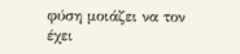φύση μοιάζει να τον έχει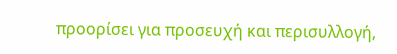προορίσει για προσευχή και περισυλλογή,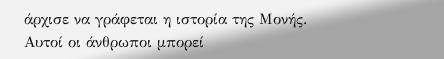άρχισε να γράφεται η ιστορία της Μονής.
Αυτοί οι άνθρωποι μπορεί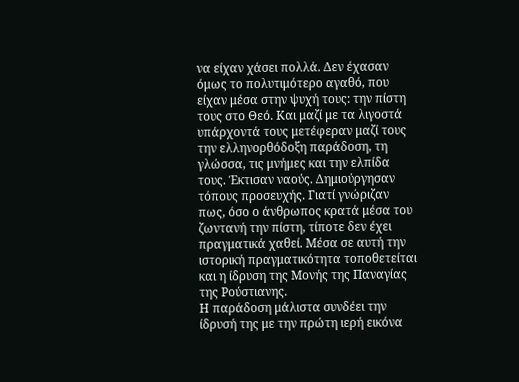να είχαν χάσει πολλά. Δεν έχασαν όμως το πολυτιμότερο αγαθό, που είχαν μέσα στην ψυχή τους: την πίστη τους στο Θεό. Και μαζί με τα λιγοστά υπάρχοντά τους μετέφεραν μαζί τους την ελληνορθόδοξη παράδοση, τη γλώσσα, τις μνήμες και την ελπίδα τους. Έκτισαν ναούς. Δημιούργησαν τόπους προσευχής. Γιατί γνώριζαν πως, όσο ο άνθρωπος κρατά μέσα του ζωντανή την πίστη, τίποτε δεν έχει πραγματικά χαθεί. Μέσα σε αυτή την ιστορική πραγματικότητα τοποθετείται και η ίδρυση της Μονής της Παναγίας της Ρούστιανης.
Η παράδοση μάλιστα συνδέει την ίδρυσή της με την πρώτη ιερή εικόνα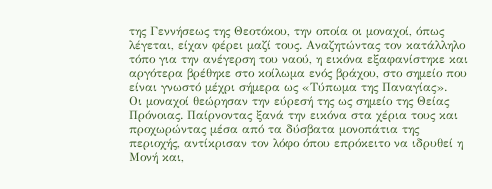της Γεννήσεως της Θεοτόκου, την οποία οι μοναχοί, όπως λέγεται, είχαν φέρει μαζί τους. Αναζητώντας τον κατάλληλο τόπο για την ανέγερση του ναού, η εικόνα εξαφανίστηκε και αργότερα βρέθηκε στο κοίλωμα ενός βράχου, στο σημείο που είναι γνωστό μέχρι σήμερα ως «Τύπωμα της Παναγίας».
Οι μοναχοί θεώρησαν την εύρεσή της ως σημείο της Θείας Πρόνοιας. Παίρνοντας ξανά την εικόνα στα χέρια τους και προχωρώντας μέσα από τα δύσβατα μονοπάτια της περιοχής, αντίκρισαν τον λόφο όπου επρόκειτο να ιδρυθεί η Μονή και,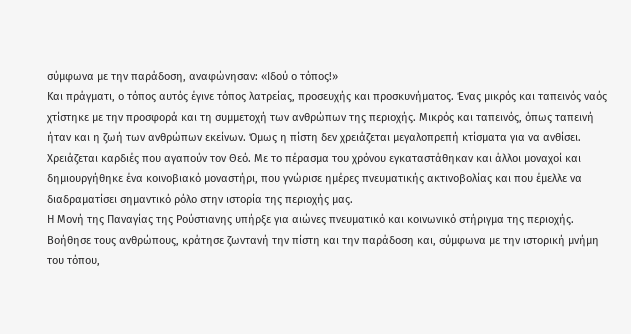σύμφωνα με την παράδοση, αναφώνησαν: «Ιδού ο τόπος!»
Και πράγματι, ο τόπος αυτός έγινε τόπος λατρείας, προσευχής και προσκυνήματος. Ένας μικρός και ταπεινός ναός χτίστηκε με την προσφορά και τη συμμετοχή των ανθρώπων της περιοχής. Μικρός και ταπεινός, όπως ταπεινή ήταν και η ζωή των ανθρώπων εκείνων. Όμως η πίστη δεν χρειάζεται μεγαλοπρεπή κτίσματα για να ανθίσει. Χρειάζεται καρδιές που αγαπούν τον Θεό. Με το πέρασμα του χρόνου εγκαταστάθηκαν και άλλοι μοναχοί και δημιουργήθηκε ένα κοινοβιακό μοναστήρι, που γνώρισε ημέρες πνευματικής ακτινοβολίας και που έμελλε να διαδραματίσει σημαντικό ρόλο στην ιστορία της περιοχής μας.
Η Μονή της Παναγίας της Ρούστιανης υπήρξε για αιώνες πνευματικό και κοινωνικό στήριγμα της περιοχής. Βοήθησε τους ανθρώπους, κράτησε ζωντανή την πίστη και την παράδοση και, σύμφωνα με την ιστορική μνήμη του τόπου,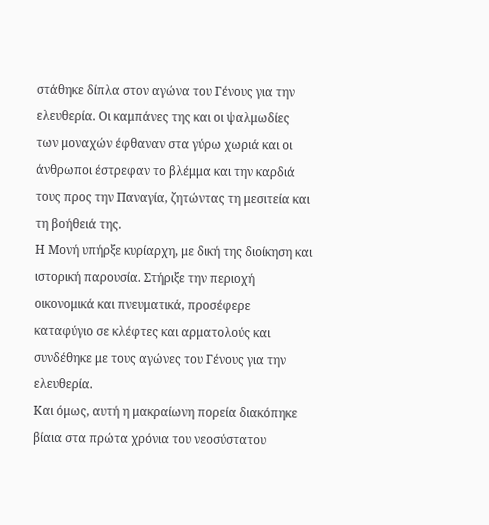στάθηκε δίπλα στον αγώνα του Γένους για την ελευθερία. Οι καμπάνες της και οι ψαλμωδίες των μοναχών έφθαναν στα γύρω χωριά και οι άνθρωποι έστρεφαν το βλέμμα και την καρδιά τους προς την Παναγία, ζητώντας τη μεσιτεία και τη βοήθειά της.
Η Μονή υπήρξε κυρίαρχη, με δική της διοίκηση και ιστορική παρουσία. Στήριξε την περιοχή οικονομικά και πνευματικά, προσέφερε καταφύγιο σε κλέφτες και αρματολούς και συνδέθηκε με τους αγώνες του Γένους για την ελευθερία.
Και όμως, αυτή η μακραίωνη πορεία διακόπηκε βίαια στα πρώτα χρόνια του νεοσύστατου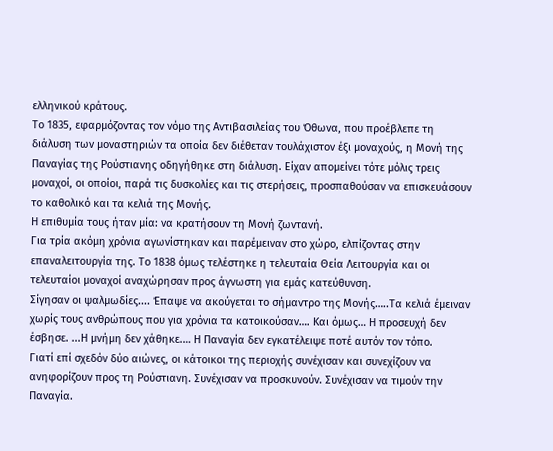ελληνικού κράτους.
Το 1835, εφαρμόζοντας τον νόμο της Αντιβασιλείας του Όθωνα, που προέβλεπε τη διάλυση των μοναστηριών τα οποία δεν διέθεταν τουλάχιστον έξι μοναχούς, η Μονή της Παναγίας της Ρούστιανης οδηγήθηκε στη διάλυση. Είχαν απομείνει τότε μόλις τρεις μοναχοί, οι οποίοι, παρά τις δυσκολίες και τις στερήσεις, προσπαθούσαν να επισκευάσουν το καθολικό και τα κελιά της Μονής.
Η επιθυμία τους ήταν μία: να κρατήσουν τη Μονή ζωντανή.
Για τρία ακόμη χρόνια αγωνίστηκαν και παρέμειναν στο χώρο, ελπίζοντας στην επαναλειτουργία της. Το 1838 όμως τελέστηκε η τελευταία Θεία Λειτουργία και οι τελευταίοι μοναχοί αναχώρησαν προς άγνωστη για εμάς κατεύθυνση.
Σίγησαν οι ψαλμωδίες.... Έπαψε να ακούγεται το σήμαντρο της Μονής…..Τα κελιά έμειναν χωρίς τους ανθρώπους που για χρόνια τα κατοικούσαν…. Και όμως… Η προσευχή δεν έσβησε. ...Η μνήμη δεν χάθηκε.… Η Παναγία δεν εγκατέλειψε ποτέ αυτόν τον τόπο.
Γιατί επί σχεδόν δύο αιώνες, οι κάτοικοι της περιοχής συνέχισαν και συνεχίζουν να ανηφορίζουν προς τη Ρούστιανη. Συνέχισαν να προσκυνούν. Συνέχισαν να τιμούν την Παναγία.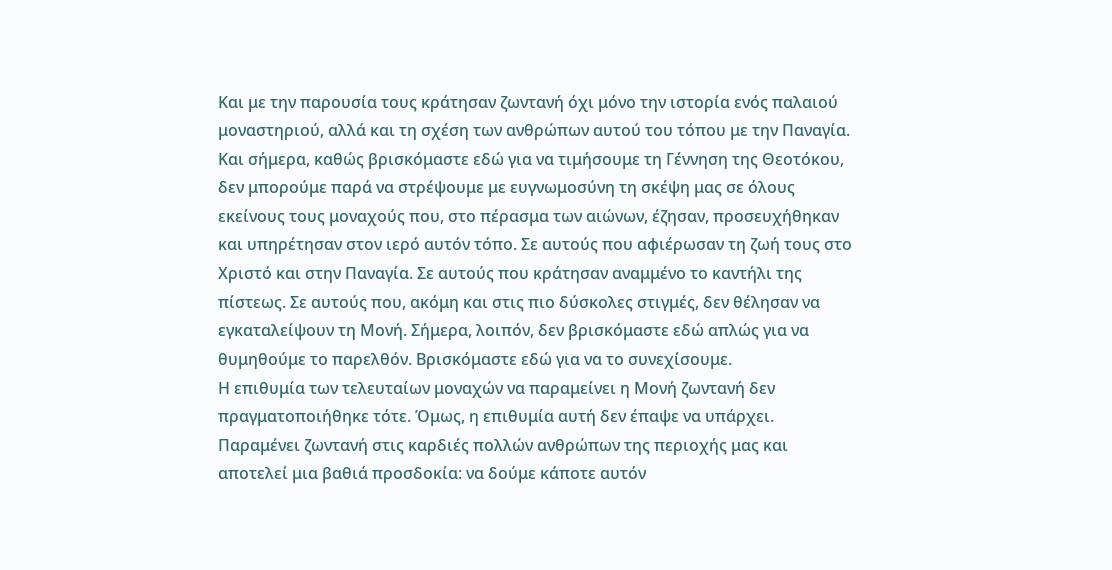Και με την παρουσία τους κράτησαν ζωντανή όχι μόνο την ιστορία ενός παλαιού μοναστηριού, αλλά και τη σχέση των ανθρώπων αυτού του τόπου με την Παναγία.
Και σήμερα, καθώς βρισκόμαστε εδώ για να τιμήσουμε τη Γέννηση της Θεοτόκου, δεν μπορούμε παρά να στρέψουμε με ευγνωμοσύνη τη σκέψη μας σε όλους εκείνους τους μοναχούς που, στο πέρασμα των αιώνων, έζησαν, προσευχήθηκαν και υπηρέτησαν στον ιερό αυτόν τόπο. Σε αυτούς που αφιέρωσαν τη ζωή τους στο Χριστό και στην Παναγία. Σε αυτούς που κράτησαν αναμμένο το καντήλι της πίστεως. Σε αυτούς που, ακόμη και στις πιο δύσκολες στιγμές, δεν θέλησαν να εγκαταλείψουν τη Μονή. Σήμερα, λοιπόν, δεν βρισκόμαστε εδώ απλώς για να θυμηθούμε το παρελθόν. Βρισκόμαστε εδώ για να το συνεχίσουμε.
Η επιθυμία των τελευταίων μοναχών να παραμείνει η Μονή ζωντανή δεν πραγματοποιήθηκε τότε. Όμως, η επιθυμία αυτή δεν έπαψε να υπάρχει. Παραμένει ζωντανή στις καρδιές πολλών ανθρώπων της περιοχής μας και αποτελεί μια βαθιά προσδοκία: να δούμε κάποτε αυτόν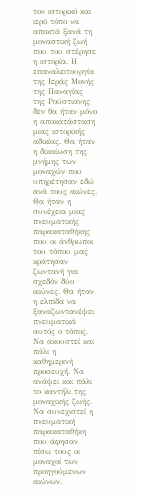τον ιστορικό και ιερό τόπο να αποκτά ξανά τη μοναστική ζωή που του στέρησε η ιστορία. Η επαναλειτουργία της Ιεράς Μονής της Παναγίας της Ρούστιανης δεν θα ήταν μόνο η αποκατάσταση μιας ιστορικής αδικίας. Θα ήταν η δικαίωση της μνήμης των μοναχών που υπηρέτησαν εδώ ανά τους αιώνες. Θα ήταν η συνέχεια μιας πνευματικής παρακαταθήκης που οι άνθρωποι του τόπου μας κράτησαν ζωντανή για σχεδόν δύο αιώνες. Θα ήταν η ελπίδα να ξαναζωντανέψει πνευματικά αυτός ο τόπος. Να ακουστεί και πάλι η καθημερινή προσευχή. Να ανάψει και πάλι το καντήλι της μοναχικής ζωής. Να συνεχιστεί η πνευματική παρακαταθήκη που άφησαν πίσω τους οι μοναχοί των προηγούμενων αιώνων.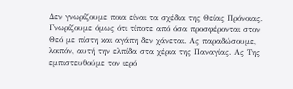Δεν γνωρίζουμε ποια είναι τα σχέδια της Θείας Πρόνοιας. Γνωρίζουμε όμως ότι τίποτε από όσα προσφέρονται στον Θεό με πίστη και αγάπη δεν χάνεται. Ας παραδώσουμε, λοιπόν, αυτή την ελπίδα στα χέρια της Παναγίας. Ας Της εμπιστευθούμε τον ιερό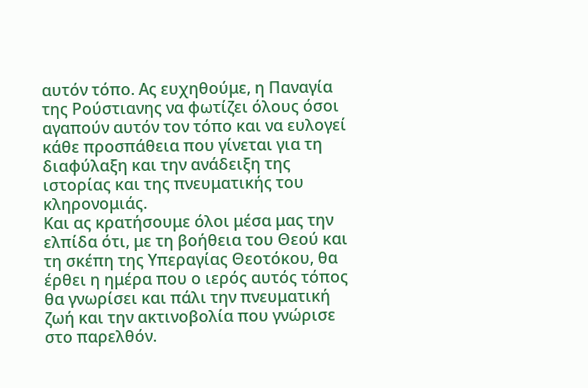αυτόν τόπο. Ας ευχηθούμε, η Παναγία της Ρούστιανης να φωτίζει όλους όσοι αγαπούν αυτόν τον τόπο και να ευλογεί κάθε προσπάθεια που γίνεται για τη διαφύλαξη και την ανάδειξη της ιστορίας και της πνευματικής του κληρονομιάς.
Και ας κρατήσουμε όλοι μέσα μας την ελπίδα ότι, με τη βοήθεια του Θεού και τη σκέπη της Υπεραγίας Θεοτόκου, θα έρθει η ημέρα που ο ιερός αυτός τόπος θα γνωρίσει και πάλι την πνευματική ζωή και την ακτινοβολία που γνώρισε στο παρελθόν.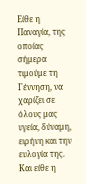Είθε η Παναγία, της οποίας σήμερα τιμούμε τη Γέννηση, να χαρίζει σε όλους μας υγεία, δύναμη, ειρήνη και την ευλογία της. Και είθε η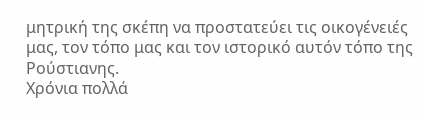μητρική της σκέπη να προστατεύει τις οικογένειές μας, τον τόπο μας και τον ιστορικό αυτόν τόπο της Ρούστιανης.
Χρόνια πολλά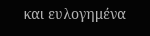και ευλογημένα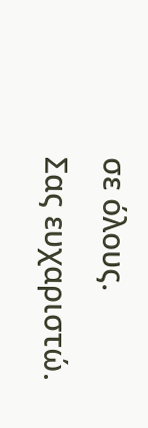σε όλους.
Σας ευχαριστώ.